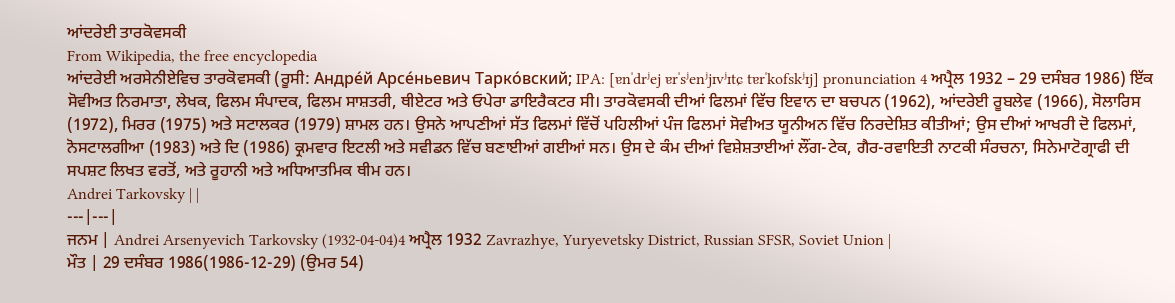ਆਂਦਰੇਈ ਤਾਰਕੋਵਸਕੀ
From Wikipedia, the free encyclopedia
ਆਂਦਰੇਈ ਅਰਸੇਨੀਏਵਿਚ ਤਾਰਕੋਵਸਕੀ (ਰੂਸੀ: Андре́й Арсе́ньевич Тарко́вский; IPA: [ɐnˈdrʲej ɐrˈsʲenʲjɪvʲɪtɕ tɐrˈkofskʲɪj] pronunciation 4 ਅਪ੍ਰੈਲ 1932 – 29 ਦਸੰਬਰ 1986) ਇੱਕ ਸੋਵੀਅਤ ਨਿਰਮਾਤਾ, ਲੇਖਕ, ਫਿਲਮ ਸੰਪਾਦਕ, ਫਿਲਮ ਸਾਸ਼ਤਰੀ, ਥੀਏਟਰ ਅਤੇ ਓਪੇਰਾ ਡਾਇਰੈਕਟਰ ਸੀ। ਤਾਰਕੋਵਸਕੀ ਦੀਆਂ ਫਿਲਮਾਂ ਵਿੱਚ ਇਵਾਨ ਦਾ ਬਚਪਨ (1962), ਆਂਦਰੇਈ ਰੂਬਲੇਵ (1966), ਸੋਲਾਰਿਸ (1972), ਮਿਰਰ (1975) ਅਤੇ ਸਟਾਲਕਰ (1979) ਸ਼ਾਮਲ ਹਨ। ਉਸਨੇ ਆਪਣੀਆਂ ਸੱਤ ਫਿਲਮਾਂ ਵਿੱਚੋਂ ਪਹਿਲੀਆਂ ਪੰਜ ਫਿਲਮਾਂ ਸੋਵੀਅਤ ਯੂਨੀਅਨ ਵਿੱਚ ਨਿਰਦੇਸ਼ਿਤ ਕੀਤੀਆਂ; ਉਸ ਦੀਆਂ ਆਖਰੀ ਦੋ ਫਿਲਮਾਂ, ਨੋਸਟਾਲਗੀਆ (1983) ਅਤੇ ਦਿ (1986) ਕ੍ਰਮਵਾਰ ਇਟਲੀ ਅਤੇ ਸਵੀਡਨ ਵਿੱਚ ਬਣਾਈਆਂ ਗਈਆਂ ਸਨ। ਉਸ ਦੇ ਕੰਮ ਦੀਆਂ ਵਿਸ਼ੇਸ਼ਤਾਈਆਂ ਲੌਂਗ-ਟੇਕ, ਗੈਰ-ਰਵਾਇਤੀ ਨਾਟਕੀ ਸੰਰਚਨਾ, ਸਿਨੇਮਾਟੋਗ੍ਰਾਫੀ ਦੀ ਸਪਸ਼ਟ ਲਿਖਤ ਵਰਤੋਂ, ਅਤੇ ਰੂਹਾਨੀ ਅਤੇ ਅਧਿਆਤਮਿਕ ਥੀਮ ਹਨ।
Andrei Tarkovsky | |
---|---|
ਜਨਮ | Andrei Arsenyevich Tarkovsky (1932-04-04)4 ਅਪ੍ਰੈਲ 1932 Zavrazhye, Yuryevetsky District, Russian SFSR, Soviet Union |
ਮੌਤ | 29 ਦਸੰਬਰ 1986(1986-12-29) (ਉਮਰ 54)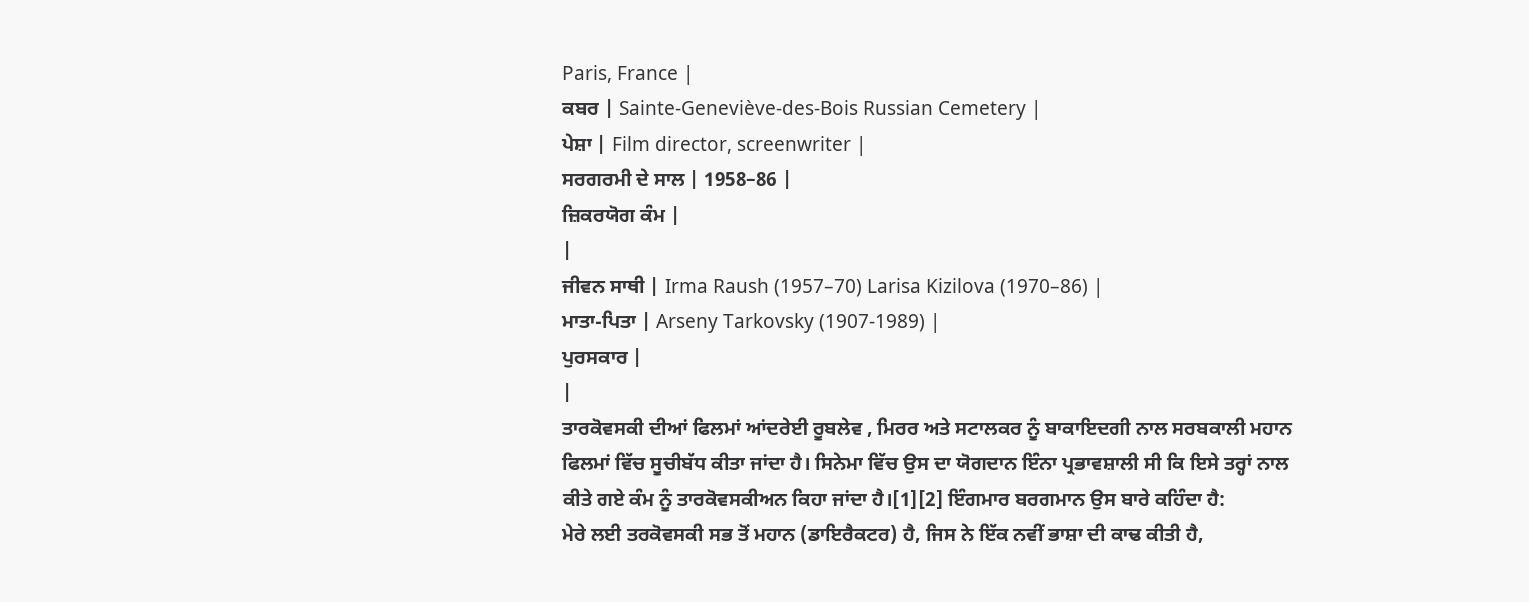Paris, France |
ਕਬਰ | Sainte-Geneviève-des-Bois Russian Cemetery |
ਪੇਸ਼ਾ | Film director, screenwriter |
ਸਰਗਰਮੀ ਦੇ ਸਾਲ | 1958–86 |
ਜ਼ਿਕਰਯੋਗ ਕੰਮ |
|
ਜੀਵਨ ਸਾਥੀ | Irma Raush (1957–70) Larisa Kizilova (1970–86) |
ਮਾਤਾ-ਪਿਤਾ | Arseny Tarkovsky (1907-1989) |
ਪੁਰਸਕਾਰ |
|
ਤਾਰਕੋਵਸਕੀ ਦੀਆਂ ਫਿਲਮਾਂ ਆਂਦਰੇਈ ਰੂਬਲੇਵ , ਮਿਰਰ ਅਤੇ ਸਟਾਲਕਰ ਨੂੰ ਬਾਕਾਇਦਗੀ ਨਾਲ ਸਰਬਕਾਲੀ ਮਹਾਨ ਫਿਲਮਾਂ ਵਿੱਚ ਸੂਚੀਬੱਧ ਕੀਤਾ ਜਾਂਦਾ ਹੈ। ਸਿਨੇਮਾ ਵਿੱਚ ਉਸ ਦਾ ਯੋਗਦਾਨ ਇੰਨਾ ਪ੍ਰਭਾਵਸ਼ਾਲੀ ਸੀ ਕਿ ਇਸੇ ਤਰ੍ਹਾਂ ਨਾਲ ਕੀਤੇ ਗਏ ਕੰਮ ਨੂੰ ਤਾਰਕੋਵਸਕੀਅਨ ਕਿਹਾ ਜਾਂਦਾ ਹੈ।[1][2] ਇੰਗਮਾਰ ਬਰਗਮਾਨ ਉਸ ਬਾਰੇ ਕਹਿੰਦਾ ਹੈ:
ਮੇਰੇ ਲਈ ਤਰਕੋਵਸਕੀ ਸਭ ਤੋਂ ਮਹਾਨ (ਡਾਇਰੈਕਟਰ) ਹੈ, ਜਿਸ ਨੇ ਇੱਕ ਨਵੀਂ ਭਾਸ਼ਾ ਦੀ ਕਾਢ ਕੀਤੀ ਹੈ,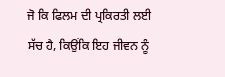ਜੋ ਕਿ ਫਿਲਮ ਦੀ ਪ੍ਰਕਿਰਤੀ ਲਈ ਸੱਚ ਹੈ, ਕਿਉਂਕਿ ਇਹ ਜੀਵਨ ਨੂੰ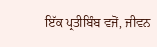ਇੱਕ ਪ੍ਰਤੀਬਿੰਬ ਵਜੋਂ, ਜੀਵਨ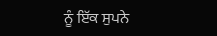ਨੂੰ ਇੱਕ ਸੁਪਨੇ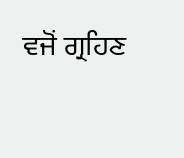ਵਜੋਂ ਗ੍ਰਹਿਣ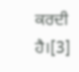ਕਰਦੀ ਹੈ।[3]